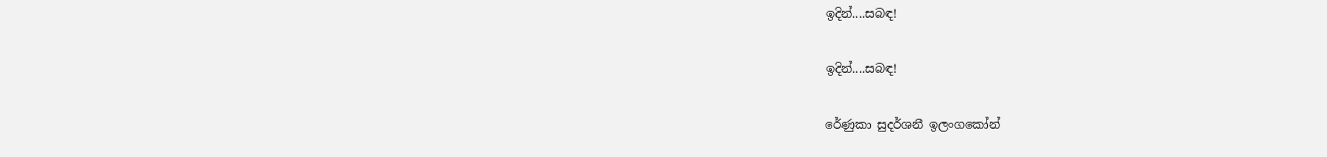ඉදින්....සබඳ!

ඉදින්....සබඳ!

රේණුකා සුදර්ශනී ඉලංගකෝන්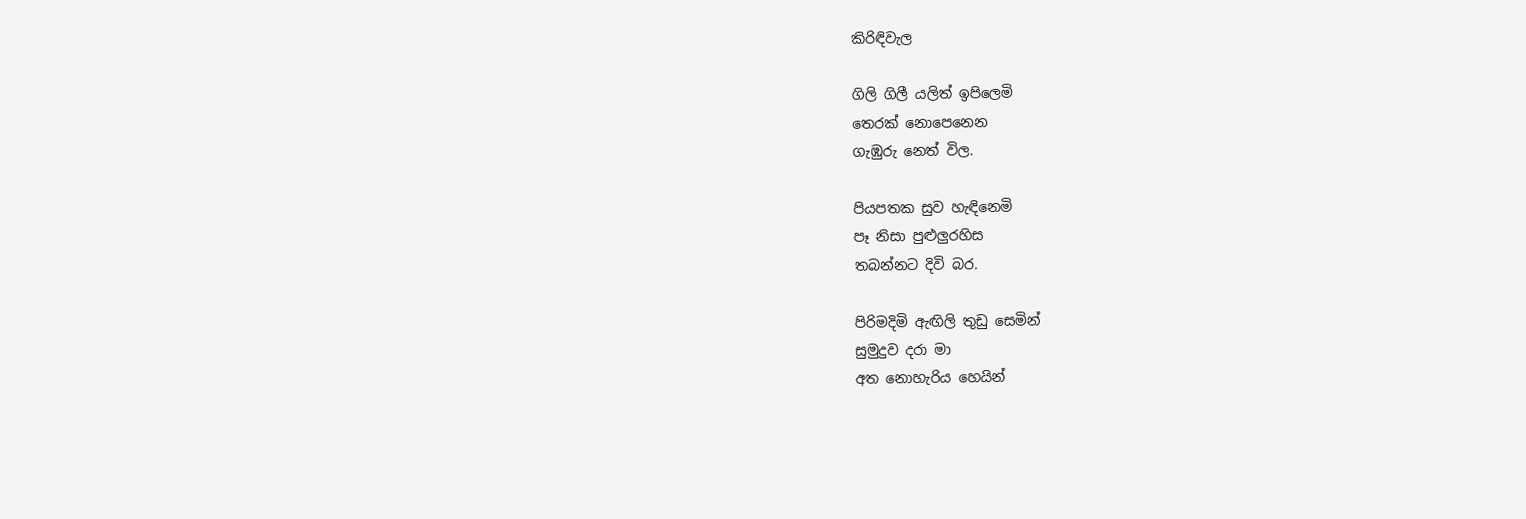කිරිඳිවැල

ගිලි ගිලී යලිත් ඉපිලෙමි
තෙරක් නොපෙනෙන
ගැඹුරු නෙත් විල.

පියපතක සුව හැඳිනෙමි
පෑ නිසා පුළුලුරහිස
තබන්නට දිවි බර.

පිරිමදිමි ඇඟිලි තුඩු සෙමින්
සුමුදුව දරා මා
අත නොහැරිය හෙයින්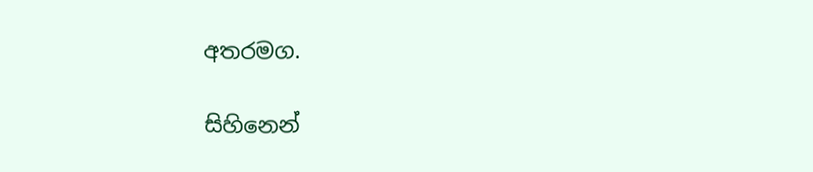අතරමග.

සිහිනෙන්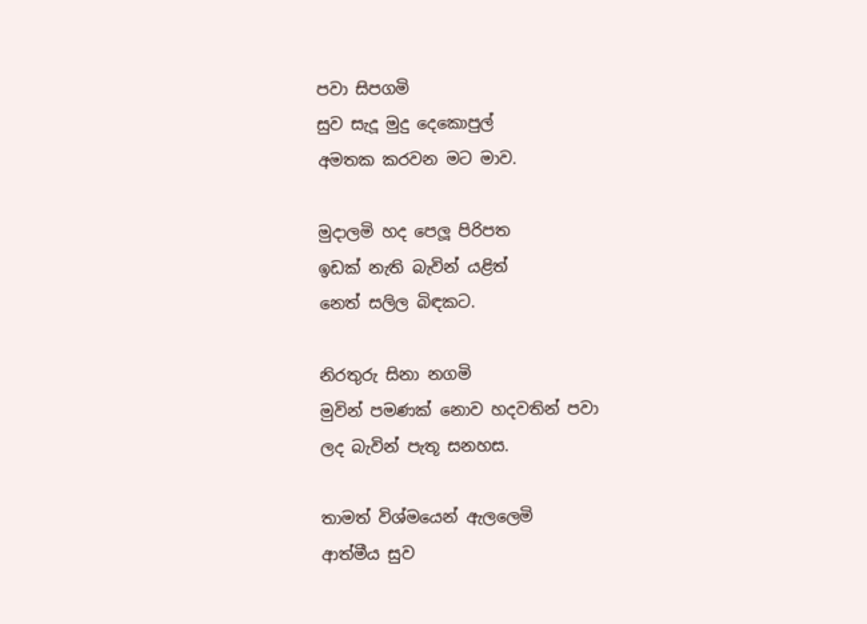පවා සිපගමි
සුව සැදූ මුදු දෙකොපුල්
අමතක කරවන මට මාව.

මුදාලමි හද පෙලූ පිරිපත
ඉඩක් නැති බැවින් යළිත්
නෙත් සලිල බිඳකට.

නිරතුරු සිනා නගමි
මුවින් පමණක් නොව හදවතින් පවා
ලද බැවින් පැතූ සනහස.

තාමත් විශ්මයෙන් ඇලලෙමි
ආත්මීය සුව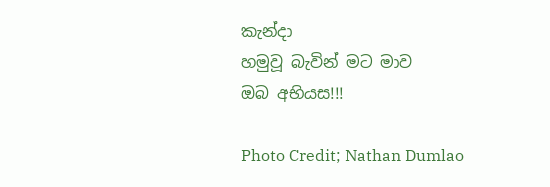කැන්දා
හමුවූ බැවින් මට මාව
ඔබ අභියස!!!

Photo Credit; Nathan Dumlao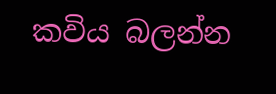කවිය බලන්න